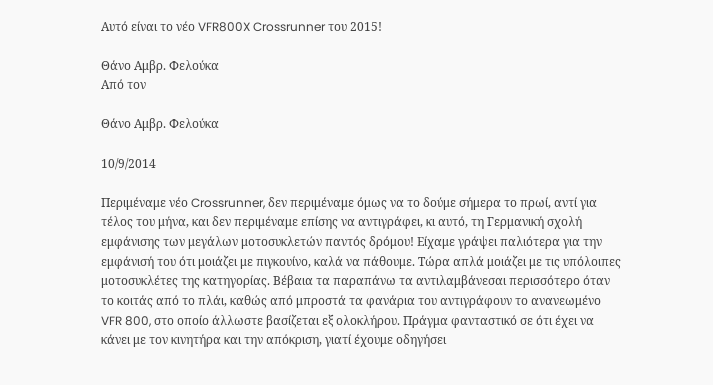Αυτό είναι το νέο VFR800X Crossrunner του 2015!

Θάνο Αμβρ. Φελούκα
Από τον

Θάνο Αμβρ. Φελούκα

10/9/2014

Περιμέναμε νέο Crossrunner, δεν περιμέναμε όμως να το δούμε σήμερα το πρωί, αντί για τέλος του μήνα, και δεν περιμέναμε επίσης να αντιγράφει, κι αυτό, τη Γερμανική σχολή εμφάνισης των μεγάλων μοτοσυκλετών παντός δρόμου! Είχαμε γράψει παλιότερα για την εμφάνισή του ότι μοιάζει με πιγκουίνο, καλά να πάθουμε. Τώρα απλά μοιάζει με τις υπόλοιπες μοτοσυκλέτες της κατηγορίας. Βέβαια τα παραπάνω τα αντιλαμβάνεσαι περισσότερο όταν το κοιτάς από το πλάι, καθώς από μπροστά τα φανάρια του αντιγράφουν το ανανεωμένο VFR 800, στο οποίο άλλωστε βασίζεται εξ ολοκλήρου. Πράγμα φανταστικό σε ότι έχει να κάνει με τον κινητήρα και την απόκριση, γιατί έχουμε οδηγήσει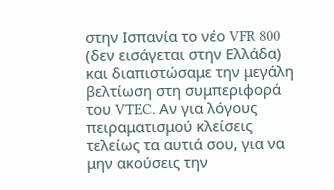στην Ισπανία το νέο VFR 800 (δεν εισάγεται στην Ελλάδα) και διαπιστώσαμε την μεγάλη βελτίωση στη συμπεριφορά του VTEC. Αν για λόγους πειραματισμού κλείσεις τελείως τα αυτιά σου, για να μην ακούσεις την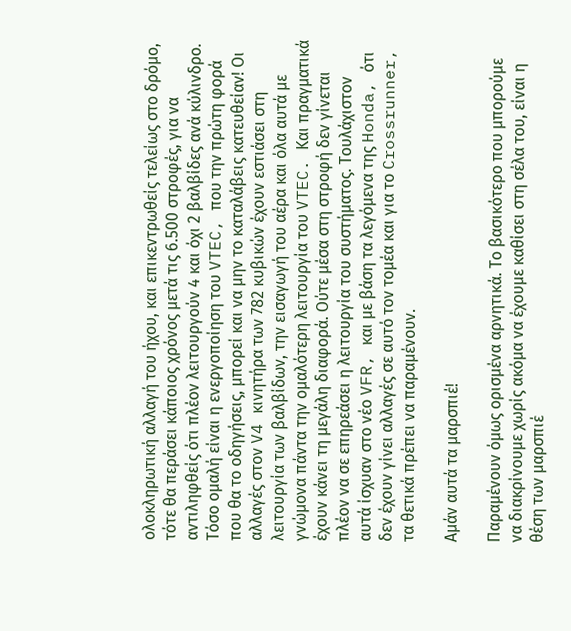ολοκληρωτική αλλαγή του ήχου, και επικεντρωθείς τελείως στο δρόμο, τότε θα περάσει κάποιος χρόνος μετά τις 6.500 στροφές, για να αντιληφθείς ότι πλέον λειτουργούν 4 και όχι 2 βαλβίδες ανά κύλινδρο. Τόσο ομαλή είναι η ενεργοποίηση του VTEC, που την πρώτη φορά που θα το οδηγήσεις, μπορεί και να μην το καταλάβεις κατευθείαν! Οι αλλαγές στον V4 κινητήρα των 782 κυβικών έχουν εστιάσει στη λειτουργία των βαλβίδων, την εισαγωγή του αέρα και όλα αυτά με γνώμονα πάντα την ομαλότερη λειτουργία του VTEC. Και πραγματικά έχουν κάνει τη μεγάλη διαφορά. Ούτε μέσα στη στροφή δεν γίνεται πλέον να σε επηρεάσει η λειτουργία του συστήματος. Τουλάχιστον αυτά ίσχυαν στο νέο VFR, και με βάση τα λεγόμενα της Honda, ότι δεν έχουν γίνει αλλαγές σε αυτό τον τομέα και για το Crossrunner, τα θετικά πρέπει να παραμένουν.

Αμάν αυτά τα μαρσπιέ!

Παραμένουν όμως ορισμένα αρνητικά. Το βασικότερο που μπορούμε να διακρίνουμε χωρίς ακόμα να έχουμε καθίσει στη σέλα του, είναι η θέση των μαρσπιέ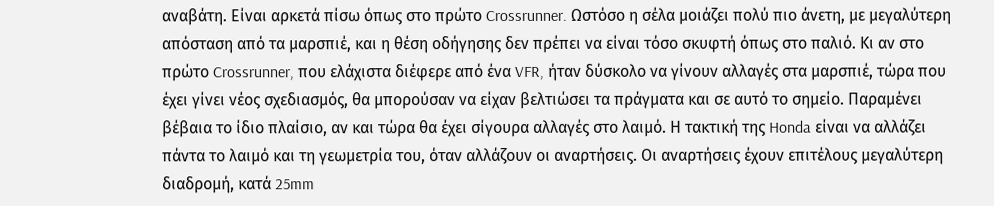αναβάτη. Είναι αρκετά πίσω όπως στο πρώτο Crossrunner. Ωστόσο η σέλα μοιάζει πολύ πιο άνετη, με μεγαλύτερη απόσταση από τα μαρσπιέ, και η θέση οδήγησης δεν πρέπει να είναι τόσο σκυφτή όπως στο παλιό. Κι αν στο πρώτο Crossrunner, που ελάχιστα διέφερε από ένα VFR, ήταν δύσκολο να γίνουν αλλαγές στα μαρσπιέ, τώρα που έχει γίνει νέος σχεδιασμός, θα μπορούσαν να είχαν βελτιώσει τα πράγματα και σε αυτό το σημείο. Παραμένει βέβαια το ίδιο πλαίσιο, αν και τώρα θα έχει σίγουρα αλλαγές στο λαιμό. Η τακτική της Honda είναι να αλλάζει πάντα το λαιμό και τη γεωμετρία του, όταν αλλάζουν οι αναρτήσεις. Οι αναρτήσεις έχουν επιτέλους μεγαλύτερη διαδρομή, κατά 25mm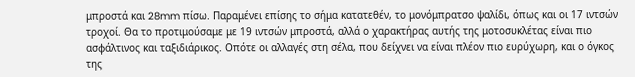μπροστά και 28mm πίσω. Παραμένει επίσης το σήμα κατατεθέν, το μονόμπρατσο ψαλίδι, όπως και οι 17 ιντσών τροχοί. Θα το προτιμούσαμε με 19 ιντσών μπροστά, αλλά ο χαρακτήρας αυτής της μοτοσυκλέτας είναι πιο ασφάλτινος και ταξιδιάρικος. Οπότε οι αλλαγές στη σέλα, που δείχνει να είναι πλέον πιο ευρύχωρη, και ο όγκος της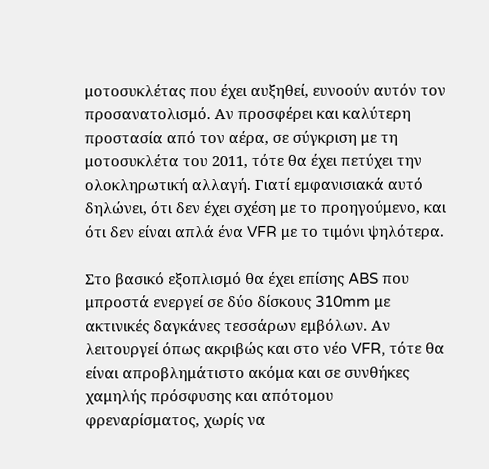μοτοσυκλέτας που έχει αυξηθεί, ευνοούν αυτόν τον προσανατολισμό. Αν προσφέρει και καλύτερη προστασία από τον αέρα, σε σύγκριση με τη μοτοσυκλέτα του 2011, τότε θα έχει πετύχει την ολοκληρωτική αλλαγή. Γιατί εμφανισιακά αυτό δηλώνει, ότι δεν έχει σχέση με το προηγούμενο, και ότι δεν είναι απλά ένα VFR με το τιμόνι ψηλότερα.

Στο βασικό εξοπλισμό θα έχει επίσης ABS που μπροστά ενεργεί σε δύο δίσκους 310mm με ακτινικές δαγκάνες τεσσάρων εμβόλων. Αν λειτουργεί όπως ακριβώς και στο νέο VFR, τότε θα είναι απροβλημάτιστο ακόμα και σε συνθήκες χαμηλής πρόσφυσης και απότομου φρεναρίσματος, χωρίς να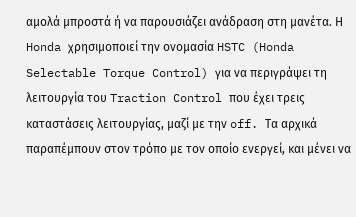αμολά μπροστά ή να παρουσιάζει ανάδραση στη μανέτα. Η Honda χρησιμοποιεί την ονομασία HSTC (Honda Selectable Torque Control) για να περιγράψει τη λειτουργία του Traction Control που έχει τρεις καταστάσεις λειτουργίας, μαζί με την off. Τα αρχικά παραπέμπουν στον τρόπο με τον οποίο ενεργεί, και μένει να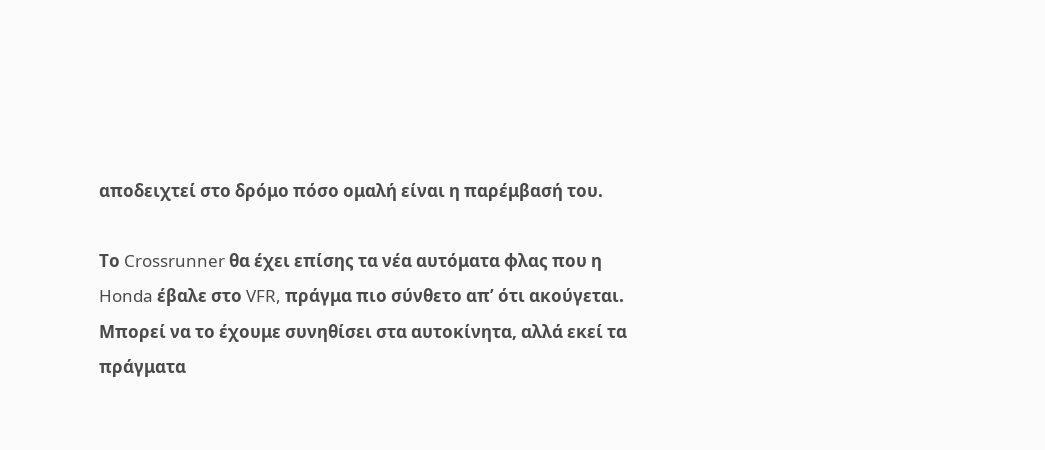αποδειχτεί στο δρόμο πόσο ομαλή είναι η παρέμβασή του.

Το Crossrunner θα έχει επίσης τα νέα αυτόματα φλας που η Honda έβαλε στο VFR, πράγμα πιο σύνθετο απ’ ότι ακούγεται. Μπορεί να το έχουμε συνηθίσει στα αυτοκίνητα, αλλά εκεί τα πράγματα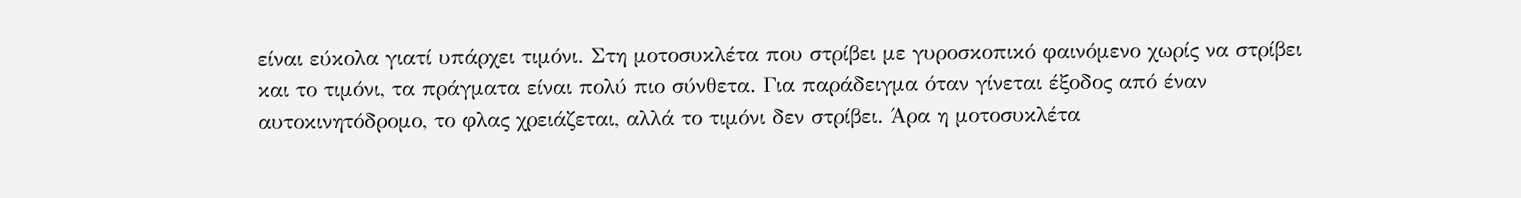είναι εύκολα γιατί υπάρχει τιμόνι. Στη μοτοσυκλέτα που στρίβει με γυροσκοπικό φαινόμενο χωρίς να στρίβει και το τιμόνι, τα πράγματα είναι πολύ πιο σύνθετα. Για παράδειγμα όταν γίνεται έξοδος από έναν αυτοκινητόδρομο, το φλας χρειάζεται, αλλά το τιμόνι δεν στρίβει. Άρα η μοτοσυκλέτα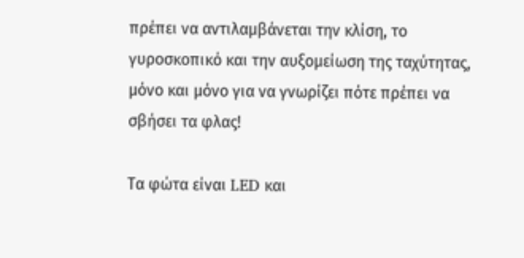πρέπει να αντιλαμβάνεται την κλίση, το γυροσκοπικό και την αυξομείωση της ταχύτητας, μόνο και μόνο για να γνωρίζει πότε πρέπει να σβήσει τα φλας!

Τα φώτα είναι LED και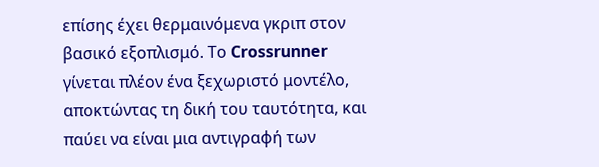επίσης έχει θερμαινόμενα γκριπ στον βασικό εξοπλισμό. Το Crossrunner γίνεται πλέον ένα ξεχωριστό μοντέλο, αποκτώντας τη δική του ταυτότητα, και παύει να είναι μια αντιγραφή των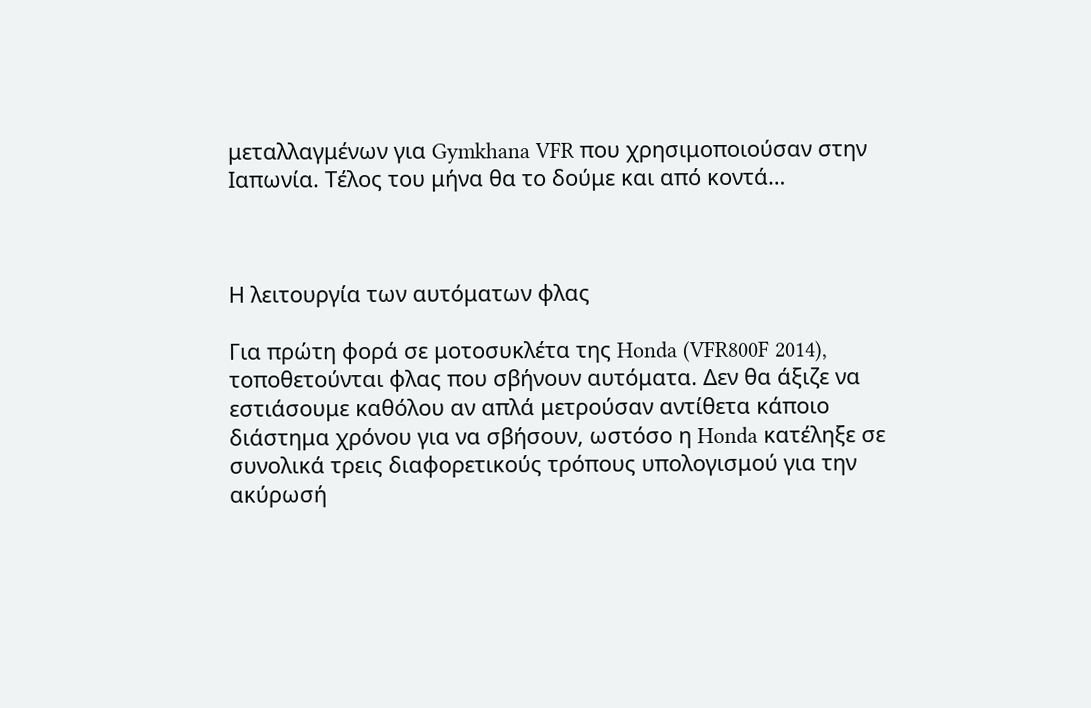μεταλλαγμένων για Gymkhana VFR που χρησιμοποιούσαν στην Ιαπωνία. Τέλος του μήνα θα το δούμε και από κοντά…



Η λειτουργία των αυτόματων φλας

Για πρώτη φορά σε μοτοσυκλέτα της Honda (VFR800F 2014), τοποθετούνται φλας που σβήνουν αυτόματα. Δεν θα άξιζε να εστιάσουμε καθόλου αν απλά μετρούσαν αντίθετα κάποιο διάστημα χρόνου για να σβήσουν, ωστόσο η Honda κατέληξε σε συνολικά τρεις διαφορετικούς τρόπους υπολογισμού για την ακύρωσή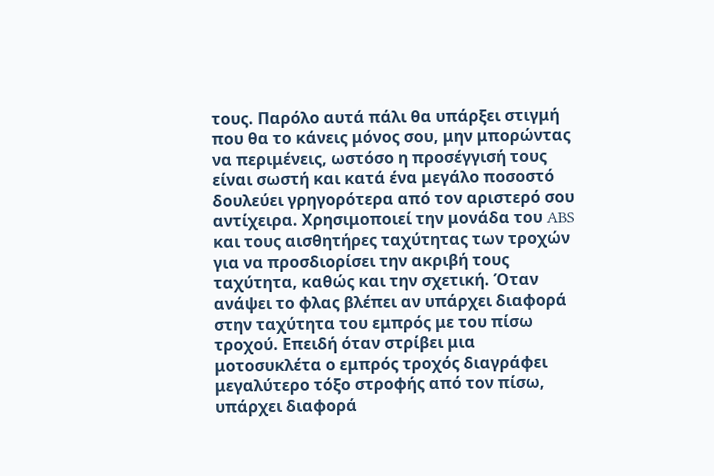τους. Παρόλο αυτά πάλι θα υπάρξει στιγμή που θα το κάνεις μόνος σου, μην μπορώντας να περιμένεις, ωστόσο η προσέγγισή τους είναι σωστή και κατά ένα μεγάλο ποσοστό δουλεύει γρηγορότερα από τον αριστερό σου αντίχειρα. Χρησιμοποιεί την μονάδα του ABS και τους αισθητήρες ταχύτητας των τροχών για να προσδιορίσει την ακριβή τους ταχύτητα, καθώς και την σχετική. Όταν ανάψει το φλας βλέπει αν υπάρχει διαφορά στην ταχύτητα του εμπρός με του πίσω τροχού. Επειδή όταν στρίβει μια μοτοσυκλέτα ο εμπρός τροχός διαγράφει μεγαλύτερο τόξο στροφής από τον πίσω, υπάρχει διαφορά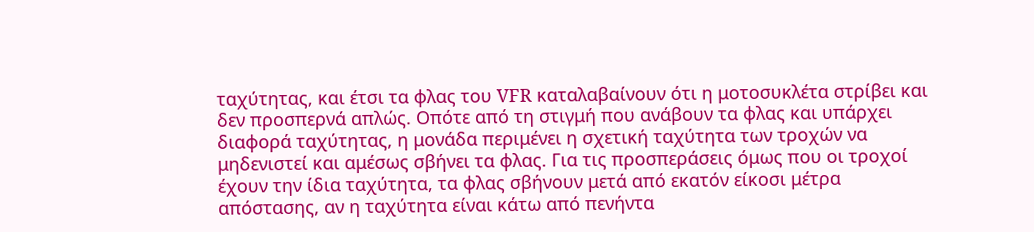ταχύτητας, και έτσι τα φλας του VFR καταλαβαίνουν ότι η μοτοσυκλέτα στρίβει και δεν προσπερνά απλώς. Οπότε από τη στιγμή που ανάβουν τα φλας και υπάρχει διαφορά ταχύτητας, η μονάδα περιμένει η σχετική ταχύτητα των τροχών να μηδενιστεί και αμέσως σβήνει τα φλας. Για τις προσπεράσεις όμως που οι τροχοί έχουν την ίδια ταχύτητα, τα φλας σβήνουν μετά από εκατόν είκοσι μέτρα απόστασης, αν η ταχύτητα είναι κάτω από πενήντα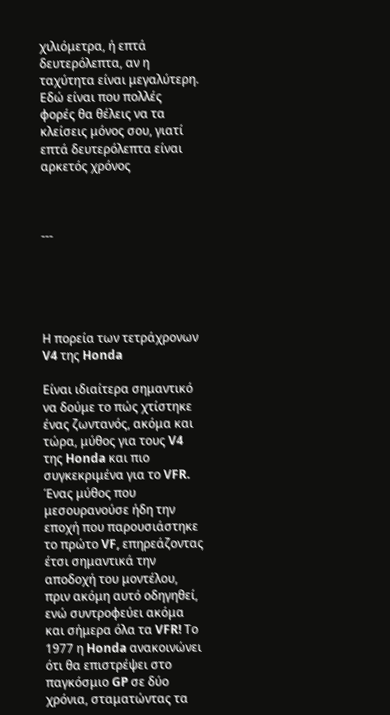χιλιόμετρα, ή επτά δευτερόλεπτα, αν η ταχύτητα είναι μεγαλύτερη. Εδώ είναι που πολλές φορές θα θέλεις να τα κλείσεις μόνος σου, γιατί επτά δευτερόλεπτα είναι αρκετός χρόνος



---





Η πορεία των τετράχρονων V4 της Honda

Είναι ιδιαίτερα σημαντικό να δούμε το πώς χτίστηκε ένας ζωντανός, ακόμα και τώρα, μύθος για τους V4 της Honda και πιο συγκεκριμένα για το VFR. Ένας μύθος που μεσουρανούσε ήδη την εποχή που παρουσιάστηκε το πρώτο VF, επηρεάζοντας έτσι σημαντικά την αποδοχή του μοντέλου, πριν ακόμη αυτό οδηγηθεί, ενώ συντροφεύει ακόμα και σήμερα όλα τα VFR! Το 1977 η Honda ανακοινώνει ότι θα επιστρέψει στο παγκόσμιο GP σε δύο χρόνια, σταματώντας τα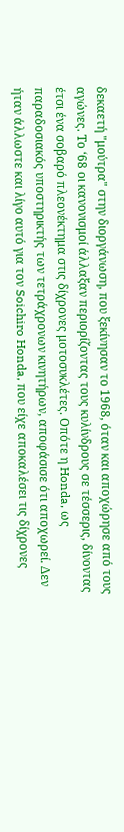δεκαετή "μούτρα" στην διοργάνωση, που ξεκίνησαν το 1968, όταν και αποχώρησε από τους αγώνες. Το ‘68 οι κανονισμοί άλλαξαν περιορίζοντας τους κυλίνδρους σε τέσσερις, δίνοντας έτσι ένα σοβαρό πλεονέκτημα στις δίχρονες μοτοσυκλέτες. Οπότε η Honda, ως παραδοσιακός υποστηρικτής των τετράχρονων κινητήρων, αποφάσισε ότι αποχωρεί. Δεν ήταν άλλωστε και λίγο αυτό για τον Soichiro Honda, που είχε αποκαλέσει τις δίχρονες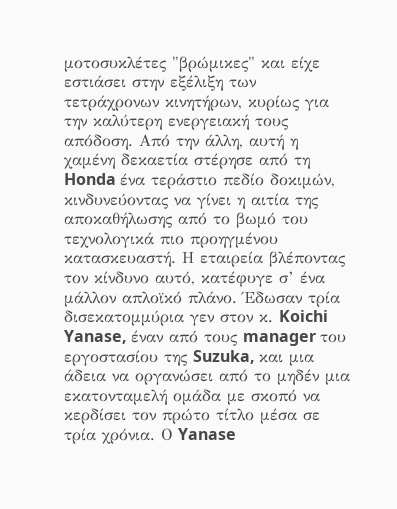μοτοσυκλέτες "βρώμικες" και είχε εστιάσει στην εξέλιξη των τετράχρονων κινητήρων, κυρίως για την καλύτερη ενεργειακή τους απόδοση. Από την άλλη, αυτή η χαμένη δεκαετία στέρησε από τη Honda ένα τεράστιο πεδίο δοκιμών, κινδυνεύοντας να γίνει η αιτία της αποκαθήλωσης από το βωμό του τεχνολογικά πιο προηγμένου κατασκευαστή. Η εταιρεία βλέποντας τον κίνδυνο αυτό, κατέφυγε σ’ ένα μάλλον απλοϊκό πλάνο. Έδωσαν τρία δισεκατομμύρια γεν στον κ. Koichi Yanase, έναν από τους manager του εργοστασίου της Suzuka, και μια άδεια να οργανώσει από το μηδέν μια εκατονταμελή ομάδα με σκοπό να κερδίσει τον πρώτο τίτλο μέσα σε τρία χρόνια. Ο Yanase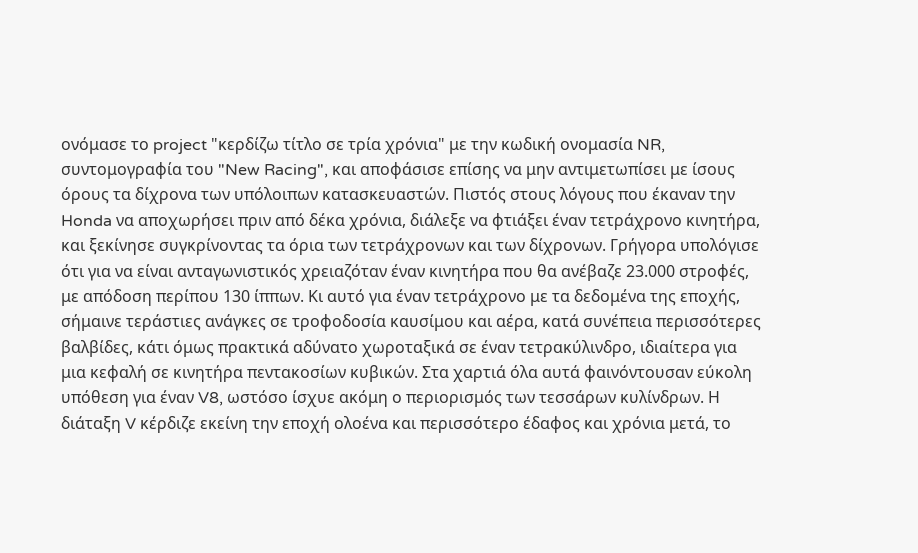ονόμασε το project "κερδίζω τίτλο σε τρία χρόνια" με την κωδική ονομασία NR, συντομογραφία του "New Racing", και αποφάσισε επίσης να μην αντιμετωπίσει με ίσους όρους τα δίχρονα των υπόλοιπων κατασκευαστών. Πιστός στους λόγους που έκαναν την Honda να αποχωρήσει πριν από δέκα χρόνια, διάλεξε να φτιάξει έναν τετράχρονο κινητήρα, και ξεκίνησε συγκρίνοντας τα όρια των τετράχρονων και των δίχρονων. Γρήγορα υπολόγισε ότι για να είναι ανταγωνιστικός χρειαζόταν έναν κινητήρα που θα ανέβαζε 23.000 στροφές, με απόδοση περίπου 130 ίππων. Κι αυτό για έναν τετράχρονο με τα δεδομένα της εποχής, σήμαινε τεράστιες ανάγκες σε τροφοδοσία καυσίμου και αέρα, κατά συνέπεια περισσότερες βαλβίδες, κάτι όμως πρακτικά αδύνατο χωροταξικά σε έναν τετρακύλινδρο, ιδιαίτερα για μια κεφαλή σε κινητήρα πεντακοσίων κυβικών. Στα χαρτιά όλα αυτά φαινόντουσαν εύκολη υπόθεση για έναν V8, ωστόσο ίσχυε ακόμη ο περιορισμός των τεσσάρων κυλίνδρων. Η διάταξη V κέρδιζε εκείνη την εποχή ολοένα και περισσότερο έδαφος και χρόνια μετά, το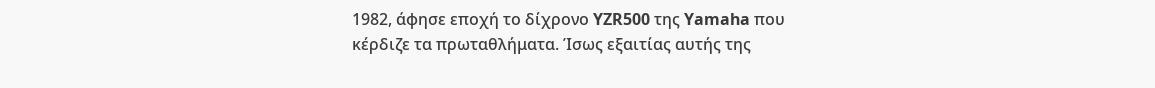1982, άφησε εποχή το δίχρονο YZR500 της Yamaha που κέρδιζε τα πρωταθλήματα. Ίσως εξαιτίας αυτής της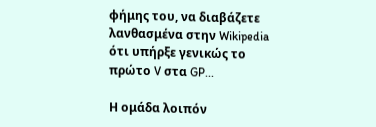φήμης του, να διαβάζετε λανθασμένα στην Wikipedia ότι υπήρξε γενικώς το πρώτο V στα GP...

Η ομάδα λοιπόν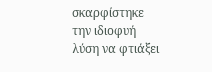σκαρφίστηκε την ιδιοφυή λύση να φτιάξει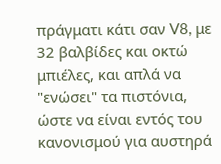πράγματι κάτι σαν V8, με 32 βαλβίδες και οκτώ μπιέλες, και απλά να "ενώσει" τα πιστόνια, ώστε να είναι εντός του κανονισμού για αυστηρά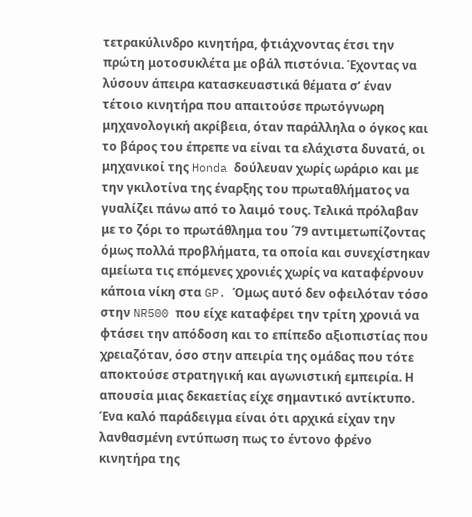τετρακύλινδρο κινητήρα, φτιάχνοντας έτσι την πρώτη μοτοσυκλέτα με οβάλ πιστόνια. Έχοντας να λύσουν άπειρα κατασκευαστικά θέματα σ’ έναν τέτοιο κινητήρα που απαιτούσε πρωτόγνωρη μηχανολογική ακρίβεια, όταν παράλληλα ο όγκος και το βάρος του έπρεπε να είναι τα ελάχιστα δυνατά, οι μηχανικοί της Honda δούλευαν χωρίς ωράριο και με την γκιλοτίνα της έναρξης του πρωταθλήματος να γυαλίζει πάνω από το λαιμό τους. Τελικά πρόλαβαν με το ζόρι το πρωτάθλημα του ΄79 αντιμετωπίζοντας όμως πολλά προβλήματα, τα οποία και συνεχίστηκαν αμείωτα τις επόμενες χρονιές χωρίς να καταφέρνουν κάποια νίκη στα GP. Όμως αυτό δεν οφειλόταν τόσο στην NR500 που είχε καταφέρει την τρίτη χρονιά να φτάσει την απόδοση και το επίπεδο αξιοπιστίας που χρειαζόταν, όσο στην απειρία της ομάδας που τότε αποκτούσε στρατηγική και αγωνιστική εμπειρία. Η απουσία μιας δεκαετίας είχε σημαντικό αντίκτυπο. Ένα καλό παράδειγμα είναι ότι αρχικά είχαν την λανθασμένη εντύπωση πως το έντονο φρένο κινητήρα της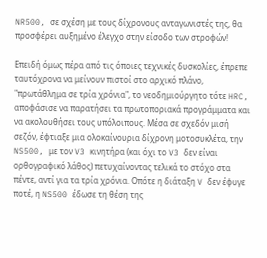NR500, σε σχέση με τους δίχρονους ανταγωνιστές της, θα προσφέρει αυξημένο έλεγχο στην είσοδο των στροφών!

Επειδή όμως πέρα από τις όποιες τεχνικές δυσκολίες, έπρεπε ταυτόχρονα να μείνουν πιστοί στο αρχικό πλάνο, "πρωτάθλημα σε τρία χρόνια", το νεοδημιούργητο τότε HRC, αποφάσισε να παρατήσει τα πρωτοποριακά προγράμματα και να ακολουθήσει τους υπόλοιπους. Μέσα σε σχεδόν μισή σεζόν, έφτιαξε μια ολοκαίνουρια δίχρονη μοτοσυκλέτα, την NS500, με τον V3 κινητήρα (και όχι το V3 δεν είναι ορθογραφικό λάθος) πετυχαίνοντας τελικά το στόχο στα πέντε, αντί για τα τρία χρόνια. Οπότε η διάταξη V δεν έφυγε ποτέ, η NS500 έδωσε τη θέση της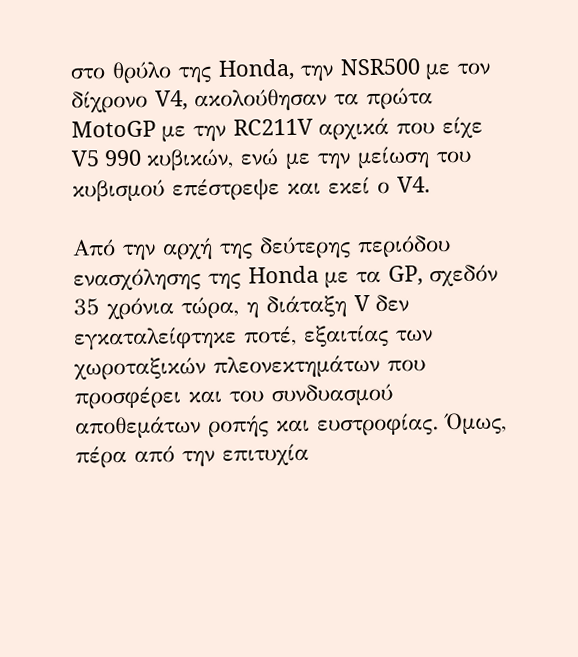στο θρύλο της Honda, την NSR500 με τον δίχρονο V4, ακολούθησαν τα πρώτα MotoGP με την RC211V αρχικά που είχε V5 990 κυβικών, ενώ με την μείωση του κυβισμού επέστρεψε και εκεί ο V4.

Από την αρχή της δεύτερης περιόδου ενασχόλησης της Honda με τα GP, σχεδόν 35 χρόνια τώρα, η διάταξη V δεν εγκαταλείφτηκε ποτέ, εξαιτίας των χωροταξικών πλεονεκτημάτων που προσφέρει και του συνδυασμού αποθεμάτων ροπής και ευστροφίας. Όμως, πέρα από την επιτυχία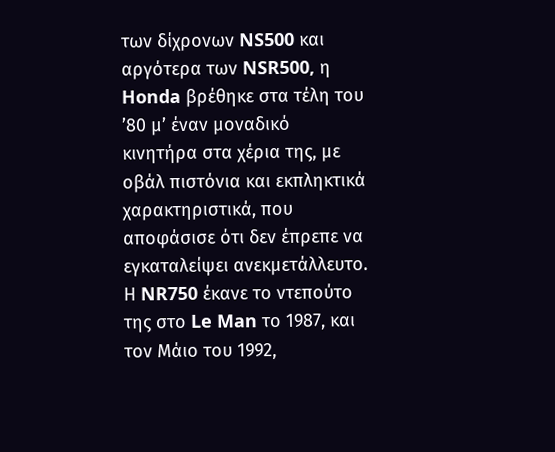των δίχρονων NS500 και αργότερα των NSR500, η Honda βρέθηκε στα τέλη του ’80 μ’ έναν μοναδικό κινητήρα στα χέρια της, με οβάλ πιστόνια και εκπληκτικά χαρακτηριστικά, που αποφάσισε ότι δεν έπρεπε να εγκαταλείψει ανεκμετάλλευτο. Η NR750 έκανε το ντεπούτο της στο Le Man το 1987, και τον Μάιο του 1992,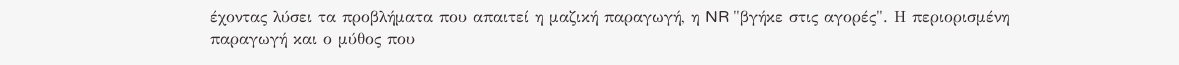έχοντας λύσει τα προβλήματα που απαιτεί η μαζική παραγωγή, η NR "βγήκε στις αγορές". Η περιορισμένη παραγωγή και ο μύθος που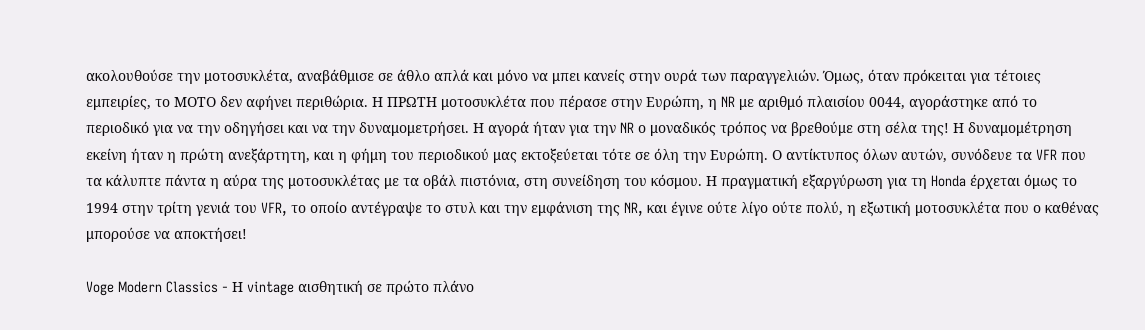ακολουθούσε την μοτοσυκλέτα, αναβάθμισε σε άθλο απλά και μόνο να μπει κανείς στην ουρά των παραγγελιών. Όμως, όταν πρόκειται για τέτοιες εμπειρίες, το ΜΟΤΟ δεν αφήνει περιθώρια. Η ΠΡΩΤΗ μοτοσυκλέτα που πέρασε στην Ευρώπη, η NR με αριθμό πλαισίου 0044, αγοράστηκε από το περιοδικό για να την οδηγήσει και να την δυναμομετρήσει. Η αγορά ήταν για την NR ο μοναδικός τρόπος να βρεθούμε στη σέλα της! Η δυναμομέτρηση εκείνη ήταν η πρώτη ανεξάρτητη, και η φήμη του περιοδικού μας εκτοξεύεται τότε σε όλη την Ευρώπη. Ο αντίκτυπος όλων αυτών, συνόδευε τα VFR που τα κάλυπτε πάντα η αύρα της μοτοσυκλέτας με τα οβάλ πιστόνια, στη συνείδηση του κόσμου. Η πραγματική εξαργύρωση για τη Honda έρχεται όμως το 1994 στην τρίτη γενιά του VFR, το οποίο αντέγραψε το στυλ και την εμφάνιση της NR, και έγινε ούτε λίγο ούτε πολύ, η εξωτική μοτοσυκλέτα που ο καθένας μπορούσε να αποκτήσει!

Voge Modern Classics - Η vintage αισθητική σε πρώτο πλάνο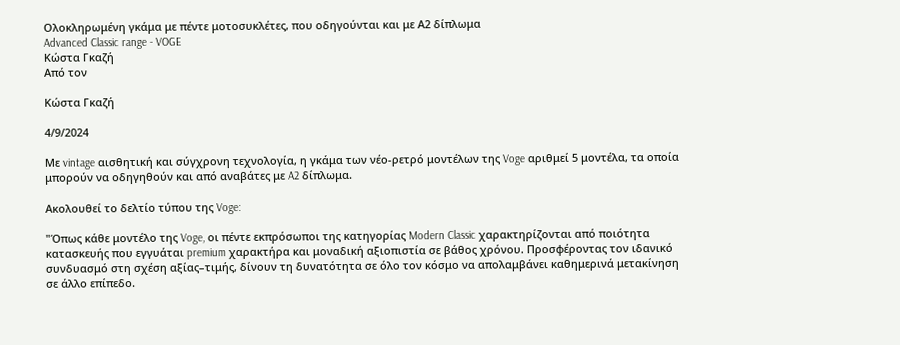Ολοκληρωμένη γκάμα με πέντε μοτοσυκλέτες, που οδηγούνται και με Α2 δίπλωμα
Advanced Classic range - VOGE
Κώστα Γκαζή
Από τον

Κώστα Γκαζή

4/9/2024

Με vintage αισθητική και σύγχρονη τεχνολογία, η γκάμα των νέο-ρετρό μοντέλων της Voge αριθμεί 5 μοντέλα, τα οποία μπορούν να οδηγηθούν και από αναβάτες με A2 δίπλωμα.

Ακολουθεί το δελτίο τύπου της Voge:

"Όπως κάθε μοντέλο της Voge, οι πέντε εκπρόσωποι της κατηγορίας Modern Classic χαρακτηρίζονται από ποιότητα κατασκευής που εγγυάται premium χαρακτήρα και μοναδική αξιοπιστία σε βάθος χρόνου. Προσφέροντας τον ιδανικό συνδυασμό στη σχέση αξίας–τιμής, δίνουν τη δυνατότητα σε όλο τον κόσμο να απολαμβάνει καθημερινά μετακίνηση σε άλλο επίπεδο.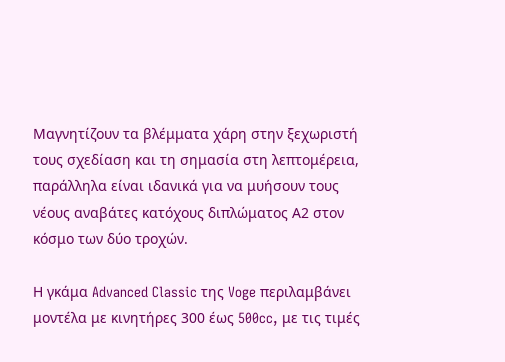Μαγνητίζουν τα βλέμματα χάρη στην ξεχωριστή τους σχεδίαση και τη σημασία στη λεπτομέρεια, παράλληλα είναι ιδανικά για να μυήσουν τους νέους αναβάτες κατόχους διπλώματος Α2 στον κόσμο των δύο τροχών.

Η γκάμα Advanced Classic της Voge περιλαμβάνει μοντέλα με κινητήρες 300 έως 500cc, με τις τιμές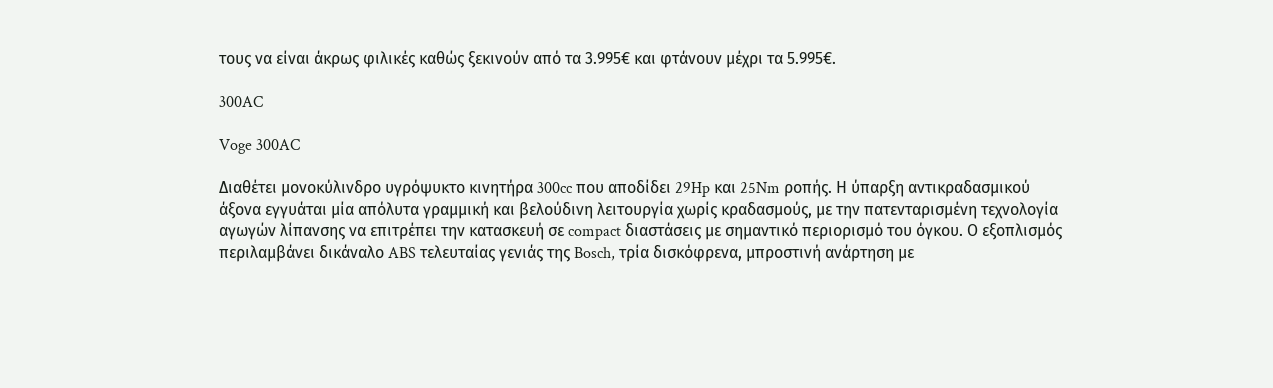τους να είναι άκρως φιλικές καθώς ξεκινούν από τα 3.995€ και φτάνουν μέχρι τα 5.995€.

300AC

Voge 300AC

Διαθέτει μονοκύλινδρο υγρόψυκτο κινητήρα 300cc που αποδίδει 29Hp και 25Nm ροπής. Η ύπαρξη αντικραδασμικού άξονα εγγυάται μία απόλυτα γραμμική και βελούδινη λειτουργία χωρίς κραδασμούς, με την πατενταρισμένη τεχνολογία αγωγών λίπανσης να επιτρέπει την κατασκευή σε compact διαστάσεις με σημαντικό περιορισμό του όγκου. Ο εξοπλισμός περιλαμβάνει δικάναλο ABS τελευταίας γενιάς της Bosch, τρία δισκόφρενα, μπροστινή ανάρτηση με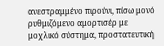ανεστραμμένο πιρούνι, πίσω μονό ρυθμιζόμενο αμορτισέρ με μοχλικό σύστημα, προστατευτική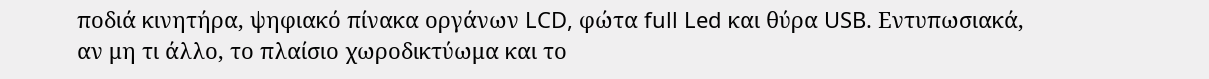ποδιά κινητήρα, ψηφιακό πίνακα οργάνων LCD, φώτα full Led και θύρα USB. Εντυπωσιακά, αν μη τι άλλο, το πλαίσιο χωροδικτύωμα και το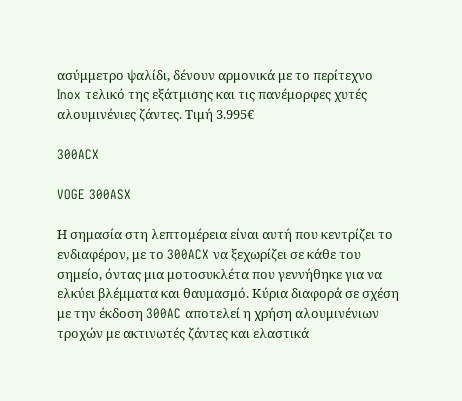ασύμμετρο ψαλίδι, δένουν αρμονικά με το περίτεχνο Inox τελικό της εξάτμισης και τις πανέμορφες χυτές αλουμινένιες ζάντες. Τιμή 3.995€

300ACX

VOGE 300ASX

Η σημασία στη λεπτομέρεια είναι αυτή που κεντρίζει το ενδιαφέρον, με το 300ACX να ξεχωρίζει σε κάθε του σημείο, όντας μια μοτοσυκλέτα που γεννήθηκε για να ελκύει βλέμματα και θαυμασμό. Κύρια διαφορά σε σχέση με την έκδοση 300AC αποτελεί η χρήση αλουμινένιων τροχών με ακτινωτές ζάντες και ελαστικά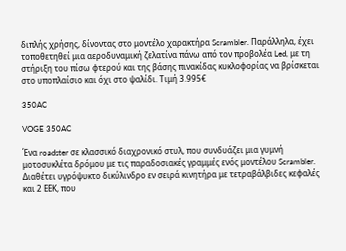διπλής χρήσης, δίνοντας στο μοντέλο χαρακτήρα Scrambler. Παράλληλα, έχει τοποθετηθεί μια αεροδυναμική ζελατίνα πάνω από τον προβολέα Led, με τη στήριξη του πίσω φτερού και της βάσης πινακίδας κυκλοφορίας να βρίσκεται στο υποπλαίσιο και όχι στο ψαλίδι. Τιμή 3.995€

350AC

VOGE 350AC

Ένα roadster σε κλασσικό διαχρονικό στυλ, που συνδυάζει μια γυμνή μοτοσυκλέτα δρόμου με τις παραδοσιακές γραμμές ενός μοντέλου Scrambler. Διαθέτει υγρόψυκτο δικύλινδρο εν σειρά κινητήρα με τετραβάλβιδες κεφαλές και 2 ΕΕΚ, που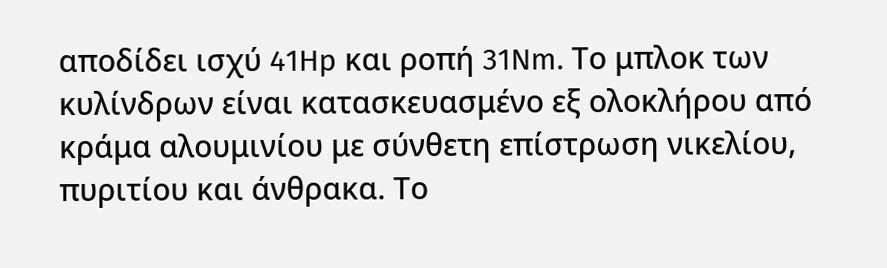αποδίδει ισχύ 41Hp και ροπή 31Nm. Το μπλοκ των κυλίνδρων είναι κατασκευασμένο εξ ολοκλήρου από κράμα αλουμινίου με σύνθετη επίστρωση νικελίου, πυριτίου και άνθρακα. Το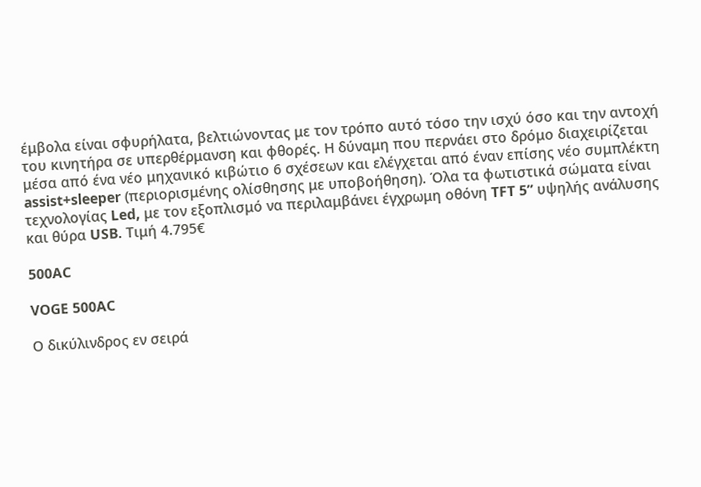έμβολα είναι σφυρήλατα, βελτιώνοντας με τον τρόπο αυτό τόσο την ισχύ όσο και την αντοχή του κινητήρα σε υπερθέρμανση και φθορές. Η δύναμη που περνάει στο δρόμο διαχειρίζεται μέσα από ένα νέο μηχανικό κιβώτιο 6 σχέσεων και ελέγχεται από έναν επίσης νέο συμπλέκτη assist+sleeper (περιορισμένης ολίσθησης με υποβοήθηση). Όλα τα φωτιστικά σώματα είναι τεχνολογίας Led, με τον εξοπλισμό να περιλαμβάνει έγχρωμη οθόνη TFT 5” υψηλής ανάλυσης και θύρα USB. Τιμή 4.795€

500AC

VOGE 500AC

Ο δικύλινδρος εν σειρά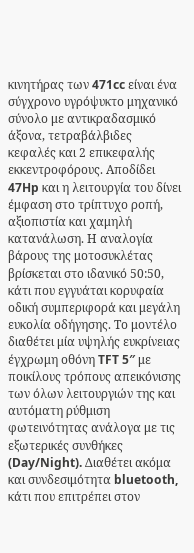κινητήρας των 471cc είναι ένα σύγχρονο υγρόψυκτο μηχανικό σύνολο με αντικραδασμικό άξονα, τετραβάλβιδες κεφαλές και 2 επικεφαλής εκκεντροφόρους. Αποδίδει 47Hp και η λειτουργία του δίνει έμφαση στο τρίπτυχο ροπή, αξιοπιστία και χαμηλή κατανάλωση. Η αναλογία βάρους της μοτοσυκλέτας βρίσκεται στο ιδανικό 50:50, κάτι που εγγυάται κορυφαία οδική συμπεριφορά και μεγάλη ευκολία οδήγησης. Το μοντέλο διαθέτει μία υψηλής ευκρίνειας έγχρωμη οθόνη TFT 5″ με ποικίλους τρόπους απεικόνισης των όλων λειτουργιών της και αυτόματη ρύθμιση φωτεινότητας ανάλογα με τις εξωτερικές συνθήκες (Day/Night). Διαθέτει ακόμα και συνδεσιμότητα bluetooth, κάτι που επιτρέπει στον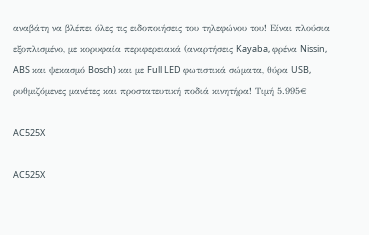αναβάτη να βλέπει όλες τις ειδοποιήσεις του τηλεφώνου του! Είναι πλούσια εξοπλισμένο, με κορυφαία περιφερειακά (αναρτήσεις Kayaba, φρένα Nissin, ABS και ψεκασμό Bosch) και με Full LED φωτιστικά σώματα, θύρα USB, ρυθμιζόμενες μανέτες και προστατευτική ποδιά κινητήρα! Τιμή 5.995€

AC525X

AC525X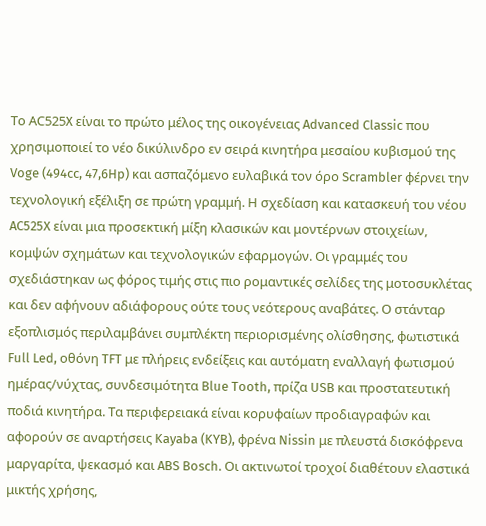Το ΑC525X είναι το πρώτο μέλος της οικογένειας Advanced Classic που χρησιμοποιεί το νέο δικύλινδρο εν σειρά κινητήρα μεσαίου κυβισμού της Voge (494cc, 47,6Hp) και ασπαζόμενο ευλαβικά τον όρο Scrambler φέρνει την τεχνολογική εξέλιξη σε πρώτη γραμμή. Η σχεδίαση και κατασκευή του νέου AC525X είναι μια προσεκτική μίξη κλασικών και μοντέρνων στοιχείων, κομψών σχημάτων και τεχνολογικών εφαρμογών. Οι γραμμές του σχεδιάστηκαν ως φόρος τιμής στις πιο ρομαντικές σελίδες της μοτοσυκλέτας και δεν αφήνουν αδιάφορους ούτε τους νεότερους αναβάτες. Ο στάνταρ εξοπλισμός περιλαμβάνει συμπλέκτη περιορισμένης ολίσθησης, φωτιστικά Full Led, οθόνη TFT με πλήρεις ενδείξεις και αυτόματη εναλλαγή φωτισμού ημέρας/νύχτας, συνδεσιμότητα Blue Tooth, πρίζα USB και προστατευτική ποδιά κινητήρα. Τα περιφερειακά είναι κορυφαίων προδιαγραφών και αφορούν σε αναρτήσεις Kayaba (KYB), φρένα Nissin με πλευστά δισκόφρενα μαργαρίτα, ψεκασμό και ABS Bosch. Οι ακτινωτοί τροχοί διαθέτουν ελαστικά μικτής χρήσης,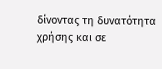δίνοντας τη δυνατότητα χρήσης και σε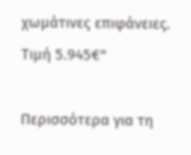χωμάτινες επιφάνειες. Τιμή 5.945€"

Περισσότερα για τη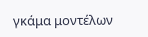γκάμα μοντέλων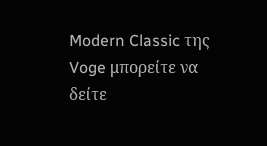Modern Classic της Voge μπορείτε να δείτε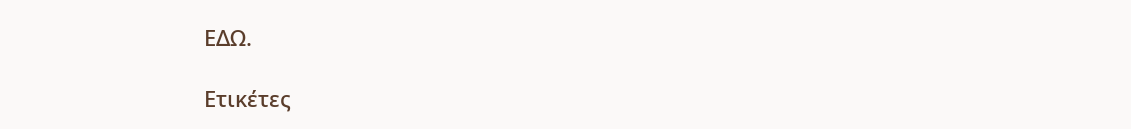ΕΔΩ.

Ετικέτες